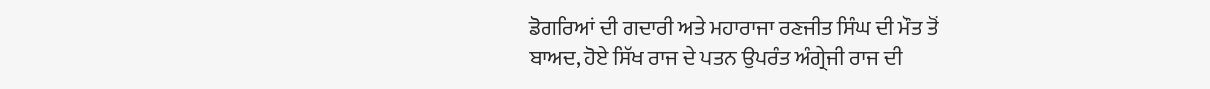ਡੋਗਰਿਆਂ ਦੀ ਗਦਾਰੀ ਅਤੇ ਮਹਾਰਾਜਾ ਰਣਜੀਤ ਸਿੰਘ ਦੀ ਮੌਤ ਤੋਂ
ਬਾਅਦ, ਹੋਏ ਸਿੱਖ ਰਾਜ ਦੇ ਪਤਨ ਉਪਰੰਤ ਅੰਗ੍ਰੇਜੀ ਰਾਜ ਦੀ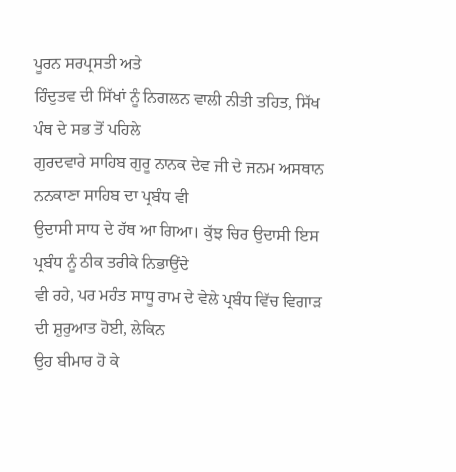ਪੂਰਨ ਸਰਪ੍ਰਸਤੀ ਅਤੇ
ਹਿੰਦੁਤਵ ਦੀ ਸਿੱਖਾਂ ਨੂੰ ਨਿਗਲਨ ਵਾਲੀ ਨੀਤੀ ਤਹਿਤ, ਸਿੱਖ ਪੰਥ ਦੇ ਸਭ ਤੋਂ ਪਹਿਲੇ
ਗੁਰਦਵਾਰੇ ਸਾਹਿਬ ਗੁਰੂ ਨਾਨਕ ਦੇਵ ਜੀ ਦੇ ਜਨਮ ਅਸਥਾਨ ਨਨਕਾਣਾ ਸਾਹਿਬ ਦਾ ਪ੍ਰਬੰਧ ਵੀ
ਉਦਾਸੀ ਸਾਧ ਦੇ ਹੱਥ ਆ ਗਿਆ। ਕੁੱਝ ਚਿਰ ਉਦਾਸੀ ਇਸ ਪ੍ਰਬੰਧ ਨੂੰ ਠੀਕ ਤਰੀਕੇ ਨਿਭਾਉਂਦੇ
ਵੀ ਰਹੇ, ਪਰ ਮਹੰਤ ਸਾਧੂ ਰਾਮ ਦੇ ਵੇਲੇ ਪ੍ਰਬੰਧ ਵਿੱਚ ਵਿਗਾੜ ਦੀ ਸ਼ੁਰੁਆਤ ਹੋਈ, ਲੇਕਿਨ
ਉਹ ਬੀਮਾਰ ਹੋ ਕੇ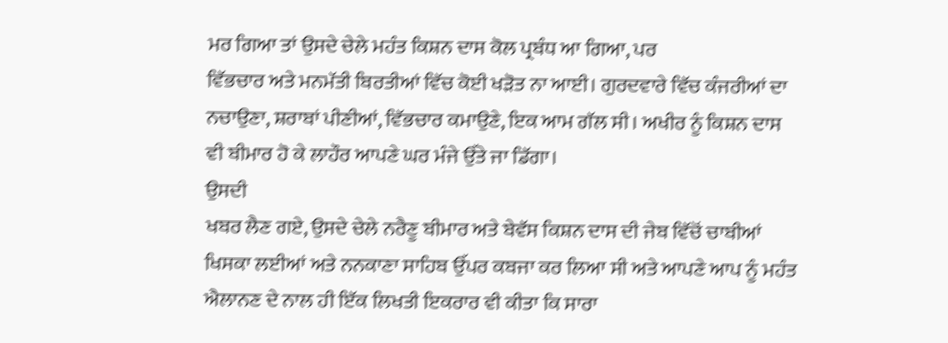ਮਰ ਗਿਆ ਤਾਂ ਉਸਦੇ ਚੇਲੇ ਮਹੰਤ ਕਿਸ਼ਨ ਦਾਸ ਕੋਲ ਪ੍ਰਬੰਧ ਆ ਗਿਆ, ਪਰ
ਵਿੱਭਚਾਰ ਅਤੇ ਮਨਮੱਤੀ ਬਿਰਤੀਆਂ ਵਿੱਚ ਕੋਈ ਖੜੋਤ ਨਾ ਆਈ। ਗੁਰਦਵਾਰੇ ਵਿੱਚ ਕੰਜਰੀਆਂ ਦਾ
ਨਚਾਉਣਾ, ਸ਼ਰਾਬਾਂ ਪੀਣੀਆਂ, ਵਿੱਭਚਾਰ ਕਮਾਉਣੇ, ਇਕ ਆਮ ਗੱਲ ਸੀ। ਅਖੀਰ ਨੂੰ ਕਿਸ਼ਨ ਦਾਸ
ਵੀ ਬੀਮਾਰ ਹੋ ਕੇ ਲਾਹੌਰ ਆਪਣੇ ਘਰ ਮੰਜੇ ਉੱਤੇ ਜਾ ਡਿੱਗਾ।
ਉਸਦੀ
ਖਬਰ ਲੈਣ ਗਏ, ਉਸਦੇ ਚੇਲੇ ਨਰੈਣੂ ਬੀਮਾਰ ਅਤੇ ਬੇਵੱਸ ਕਿਸ਼ਨ ਦਾਸ ਦੀ ਜੇਬ ਵਿੱਚੋਂ ਚਾਬੀਆਂ
ਖਿਸਕਾ ਲਈਆਂ ਅਤੇ ਨਨਕਾਣਾ ਸਾਹਿਬ ਉੱਪਰ ਕਬਜਾ ਕਰ ਲਿਆ ਸੀ ਅਤੇ ਆਪਣੇ ਆਪ ਨੂੰ ਮਹੰਤ
ਐਲਾਨਣ ਦੇ ਨਾਲ ਹੀ ਇੱਕ ਲਿਖਤੀ ਇਕਰਾਰ ਵੀ ਕੀਤਾ ਕਿ ਸਾਰਾ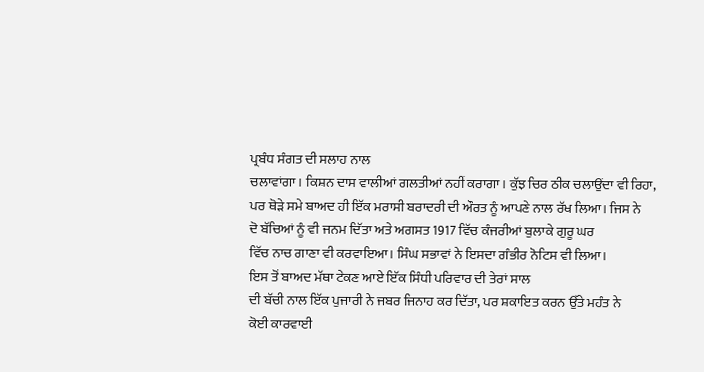ਪ੍ਰਬੰਧ ਸੰਗਤ ਦੀ ਸਲਾਹ ਨਾਲ
ਚਲਾਵਾਂਗਾ। ਕਿਸ਼ਨ ਦਾਸ ਵਾਲੀਆਂ ਗਲਤੀਆਂ ਨਹੀਂ ਕਰਾਗਾ। ਕੁੱਝ ਚਿਰ ਠੀਕ ਚਲਾਉਂਦਾ ਵੀ ਰਿਹਾ,
ਪਰ ਥੋੜੇ ਸਮੇ ਬਾਅਦ ਹੀ ਇੱਕ ਮਰਾਸੀ ਬਰਾਦਰੀ ਦੀ ਔਰਤ ਨੂੰ ਆਪਣੇ ਨਾਲ ਰੱਖ ਲਿਆ। ਜਿਸ ਨੇ
ਦੋ ਬੱਚਿਆਂ ਨੂੰ ਵੀ ਜਨਮ ਦਿੱਤਾ ਅਤੇ ਅਗਸਤ 1917 ਵਿੱਚ ਕੰਜਰੀਆਂ ਬੁਲਾਕੇ ਗੁਰੂ ਘਰ
ਵਿੱਚ ਨਾਚ ਗਾਣਾ ਵੀ ਕਰਵਾਇਆ। ਸਿੰਘ ਸਭਾਵਾਂ ਨੇ ਇਸਦਾ ਗੰਭੀਰ ਨੋਟਿਸ ਵੀ ਲਿਆ।
ਇਸ ਤੋਂ ਬਾਅਦ ਮੱਥਾ ਟੇਕਣ ਆਏ ਇੱਕ ਸਿੰਧੀ ਪਰਿਵਾਰ ਦੀ ਤੇਰਾਂ ਸਾਲ
ਦੀ ਬੱਚੀ ਨਾਲ ਇੱਕ ਪੁਜਾਰੀ ਨੇ ਜਬਰ ਜਿਨਾਹ ਕਰ ਦਿੱਤਾ, ਪਰ ਸ਼ਕਾਇਤ ਕਰਨ ਉੱਤੇ ਮਹੰਤ ਨੇ
ਕੋਈ ਕਾਰਵਾਈ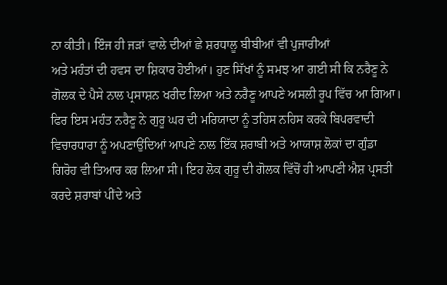ਨਾ ਕੀਤੀ। ਇੰਜ ਹੀ ਜੜਾਂ ਵਾਲੇ ਦੀਆਂ ਛੇ ਸ਼ਰਧਾਲੂ ਬੀਬੀਆਂ ਵੀ ਪੁਜਾਰੀਆਂ
ਅਤੇ ਮਹੰਤਾਂ ਦੀ ਹਵਸ ਦਾ ਸ਼ਿਕਾਰ ਹੋਈਆਂ। ਹੁਣ ਸਿੱਖਾਂ ਨੂੰ ਸਮਝ ਆ ਗਈ ਸੀ ਕਿ ਨਰੈਣੂ ਨੇ
ਗੋਲਕ ਦੇ ਪੈਸੇ ਨਾਲ ਪ੍ਰਸਾਸ਼ਨ ਖਰੀਦ ਲਿਆ ਅਤੇ ਨਰੈਣੂ ਆਪਣੇ ਅਸਲੀ ਰੂਪ ਵਿੱਚ ਆ ਗਿਆ।
ਫਿਰ ਇਸ ਮਹੰਤ ਨਰੈਣੂ ਨੇ ਗੁਰੂ ਘਰ ਦੀ ਮਰਿਯਾਦਾ ਨੂੰ ਤਹਿਸ ਨਹਿਸ ਕਰਕੇ ਬਿਪਰਵਾਦੀ
ਵਿਚਾਰਧਾਰਾ ਨੂੰ ਅਪਣਾਉਂਦਿਆਂ ਆਪਣੇ ਨਾਲ ਇੱਕ ਸ਼ਰਾਬੀ ਅਤੇ ਆਯਾਸ਼ ਲੋਕਾਂ ਦਾ ਗੁੰਡਾ
ਗਿਰੋਹ ਵੀ ਤਿਆਰ ਕਰ ਲਿਆ ਸੀ। ਇਹ ਲੋਕ ਗੁਰੂ ਦੀ ਗੋਲਕ ਵਿੱਚੋਂ ਹੀ ਆਪਣੀ ਐਸ਼ ਪ੍ਰਸਤੀ
ਕਰਦੇ ਸ਼ਰਾਬਾਂ ਪੀਂਦੇ ਅਤੇ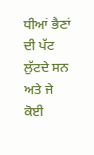ਧੀਆਂ ਭੈਣਾਂ ਦੀ ਪੱਟ ਲੁੱਟਦੇ ਸਨ ਅਤੇ ਜੇ ਕੋਈ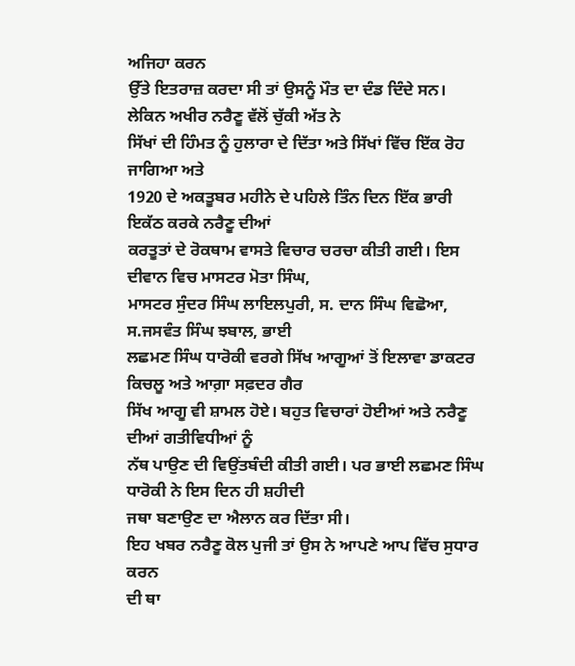ਅਜਿਹਾ ਕਰਨ
ਉੱਤੇ ਇਤਰਾਜ਼ ਕਰਦਾ ਸੀ ਤਾਂ ਉਸਨੂੰ ਮੌਤ ਦਾ ਦੰਡ ਦਿੰਦੇ ਸਨ।
ਲੇਕਿਨ ਅਖੀਰ ਨਰੈਣੂ ਵੱਲੋਂ ਚੁੱਕੀ ਅੱਤ ਨੇ
ਸਿੱਖਾਂ ਦੀ ਹਿੰਮਤ ਨੂੰ ਹੁਲਾਰਾ ਦੇ ਦਿੱਤਾ ਅਤੇ ਸਿੱਖਾਂ ਵਿੱਚ ਇੱਕ ਰੋਹ ਜਾਗਿਆ ਅਤੇ
1920 ਦੇ ਅਕਤੂਬਰ ਮਹੀਨੇ ਦੇ ਪਹਿਲੇ ਤਿੰਨ ਦਿਨ ਇੱਕ ਭਾਰੀ ਇਕੱਠ ਕਰਕੇ ਨਰੈਣੂ ਦੀਆਂ
ਕਰਤੂਤਾਂ ਦੇ ਰੋਕਥਾਮ ਵਾਸਤੇ ਵਿਚਾਰ ਚਰਚਾ ਕੀਤੀ ਗਈ। ਇਸ ਦੀਵਾਨ ਵਿਚ ਮਾਸਟਰ ਮੋਤਾ ਸਿੰਘ,
ਮਾਸਟਰ ਸੁੰਦਰ ਸਿੰਘ ਲਾਇਲਪੁਰੀ, ਸ. ਦਾਨ ਸਿੰਘ ਵਿਛੋਆ, ਸ.ਜਸਵੰਤ ਸਿੰਘ ਝਬਾਲ, ਭਾਈ
ਲਛਮਣ ਸਿੰਘ ਧਾਰੋਕੀ ਵਰਗੇ ਸਿੱਖ ਆਗੂਆਂ ਤੋਂ ਇਲਾਵਾ ਡਾਕਟਰ ਕਿਚਲੂ ਅਤੇ ਆਗ਼ਾ ਸਫ਼ਦਰ ਗੈਰ
ਸਿੱਖ ਆਗੂ ਵੀ ਸ਼ਾਮਲ ਹੋਏ। ਬਹੁਤ ਵਿਚਾਰਾਂ ਹੋਈਆਂ ਅਤੇ ਨਰੈਣੂ ਦੀਆਂ ਗਤੀਵਿਧੀਆਂ ਨੂੰ
ਨੱਥ ਪਾਉਣ ਦੀ ਵਿਉਂਤਬੰਦੀ ਕੀਤੀ ਗਈ। ਪਰ ਭਾਈ ਲਛਮਣ ਸਿੰਘ ਧਾਰੋਕੀ ਨੇ ਇਸ ਦਿਨ ਹੀ ਸ਼ਹੀਦੀ
ਜਥਾ ਬਣਾਉਣ ਦਾ ਐਲਾਨ ਕਰ ਦਿੱਤਾ ਸੀ।
ਇਹ ਖਬਰ ਨਰੈਣੂ ਕੋਲ ਪੁਜੀ ਤਾਂ ਉਸ ਨੇ ਆਪਣੇ ਆਪ ਵਿੱਚ ਸੁਧਾਰ ਕਰਨ
ਦੀ ਥਾ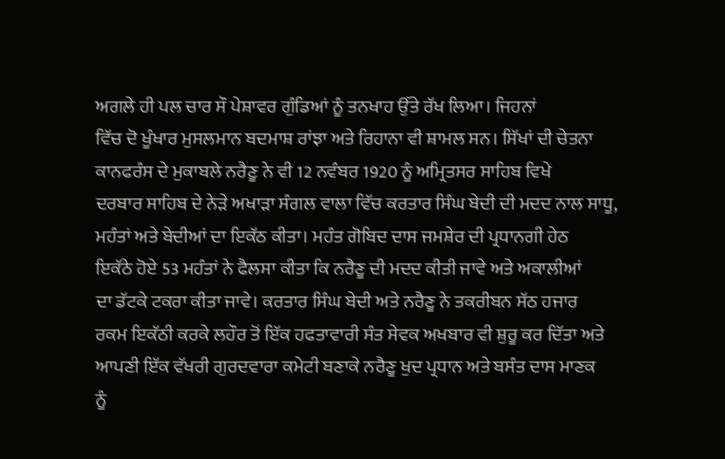ਅਗਲੇ ਹੀ ਪਲ ਚਾਰ ਸੌ ਪੇਸ਼ਾਵਰ ਗੁੰਡਿਆਂ ਨੂੰ ਤਨਖਾਹ ਉੱਤੇ ਰੱਖ ਲਿਆ। ਜਿਹਨਾਂ
ਵਿੱਚ ਦੋ ਖੂੰਖਾਰ ਮੁਸਲਮਾਨ ਬਦਮਾਸ਼ ਰਾਂਝਾ ਅਤੇ ਰਿਹਾਨਾ ਵੀ ਸ਼ਾਮਲ ਸਨ। ਸਿੱਖਾਂ ਦੀ ਚੇਤਨਾ
ਕਾਨਫਰੰਸ ਦੇ ਮੁਕਾਬਲੇ ਨਰੈਣੂ ਨੇ ਵੀ 12 ਨਵੰਬਰ 1920 ਨੂੰ ਅਮ੍ਰਿਤਸਰ ਸਾਹਿਬ ਵਿਖੇ
ਦਰਬਾਰ ਸਾਹਿਬ ਦੇ ਨੇੜੇ ਅਖਾੜਾ ਸੰਗਲ ਵਾਲਾ ਵਿੱਚ ਕਰਤਾਰ ਸਿੰਘ ਬੇਦੀ ਦੀ ਮਦਦ ਨਾਲ ਸਾਧੂ,
ਮਹੰਤਾਂ ਅਤੇ ਬੇਦੀਆਂ ਦਾ ਇਕੱਠ ਕੀਤਾ। ਮਹੰਤ ਗੋਬਿਦ ਦਾਸ ਜਮਸ਼ੇਰ ਦੀ ਪ੍ਰਧਾਨਗੀ ਹੇਠ
ਇਕੱਠੇ ਹੋਏ 53 ਮਹੰਤਾਂ ਨੇ ਫੈਲਸਾ ਕੀਤਾ ਕਿ ਨਰੈਣੂ ਦੀ ਮਦਦ ਕੀਤੀ ਜਾਵੇ ਅਤੇ ਅਕਾਲੀਆਂ
ਦਾ ਡੱਟਕੇ ਟਕਰਾ ਕੀਤਾ ਜਾਵੇ। ਕਰਤਾਰ ਸਿੰਘ ਬੇਦੀ ਅਤੇ ਨਰੈਣੂ ਨੇ ਤਕਰੀਬਨ ਸੱਠ ਹਜਾਰ
ਰਕਮ ਇਕੱਠੀ ਕਰਕੇ ਲਹੌਰ ਤੋਂ ਇੱਕ ਹਫਤਾਵਾਰੀ ਸੰਤ ਸੇਵਕ ਅਖਬਾਰ ਵੀ ਸ਼ੁਰੂ ਕਰ ਦਿੱਤਾ ਅਤੇ
ਆਪਣੀ ਇੱਕ ਵੱਖਰੀ ਗੁਰਦਵਾਰਾ ਕਮੇਟੀ ਬਣਾਕੇ ਨਰੈਣੂ ਖੁਦ ਪ੍ਰਧਾਨ ਅਤੇ ਬਸੰਤ ਦਾਸ ਮਾਣਕ
ਨੂੰ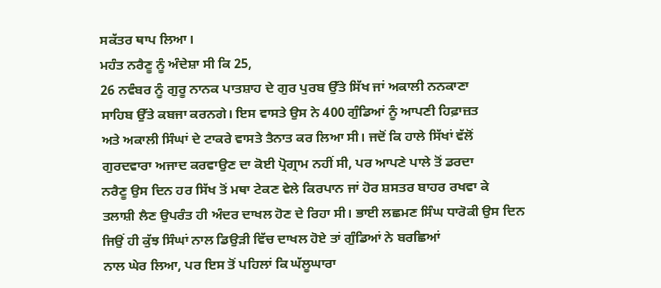ਸਕੱਤਰ ਥਾਪ ਲਿਆ।
ਮਹੰਤ ਨਰੈਣੂ ਨੂੰ ਅੰਦੇਸ਼ਾ ਸੀ ਕਿ 25,
26 ਨਵੰਬਰ ਨੂੰ ਗੁਰੂ ਨਾਨਕ ਪਾਤਸ਼ਾਹ ਦੇ ਗੁਰ ਪੁਰਬ ਉੱਤੇ ਸਿੱਖ ਜਾਂ ਅਕਾਲੀ ਨਨਕਾਣਾ
ਸਾਹਿਬ ਉੱਤੇ ਕਬਜਾ ਕਰਨਗੇ। ਇਸ ਵਾਸਤੇ ਉਸ ਨੇ 400 ਗੁੰਡਿਆਂ ਨੂੰ ਆਪਣੀ ਹਿਫ਼ਾਜ਼ਤ
ਅਤੇ ਅਕਾਲੀ ਸਿੰਘਾਂ ਦੇ ਟਾਕਰੇ ਵਾਸਤੇ ਤੈਨਾਤ ਕਰ ਲਿਆ ਸੀ। ਜਦੋਂ ਕਿ ਹਾਲੇ ਸਿੱਖਾਂ ਵੱਲੋਂ
ਗੁਰਦਵਾਰਾ ਅਜਾਦ ਕਰਵਾਉਣ ਦਾ ਕੋਈ ਪ੍ਰੋਗ੍ਰਾਮ ਨਹੀਂ ਸੀ, ਪਰ ਆਪਣੇ ਪਾਲੇ ਤੋਂ ਡਰਦਾ
ਨਰੈਣੂ ਉਸ ਦਿਨ ਹਰ ਸਿੱਖ ਤੋਂ ਮਥਾ ਟੇਕਣ ਵੇਲੇ ਕਿਰਪਾਨ ਜਾਂ ਹੋਰ ਸ਼ਸਤਰ ਬਾਹਰ ਰਖਵਾ ਕੇ
ਤਲਾਸ਼ੀ ਲੈਣ ਉਪਰੰਤ ਹੀ ਅੰਦਰ ਦਾਖਲ ਹੋਣ ਦੇ ਰਿਹਾ ਸੀ। ਭਾਈ ਲਛਮਣ ਸਿੰਘ ਧਾਰੋਕੀ ਉਸ ਦਿਨ
ਜਿਉਂ ਹੀ ਕੁੱਝ ਸਿੰਘਾਂ ਨਾਲ ਡਿਉੜੀ ਵਿੱਚ ਦਾਖਲ ਹੋਏ ਤਾਂ ਗੁੰਡਿਆਂ ਨੇ ਬਰਛਿਆਂ
ਨਾਲ ਘੇਰ ਲਿਆ, ਪਰ ਇਸ ਤੋਂ ਪਹਿਲਾਂ ਕਿ ਘੱਲੂਘਾਰਾ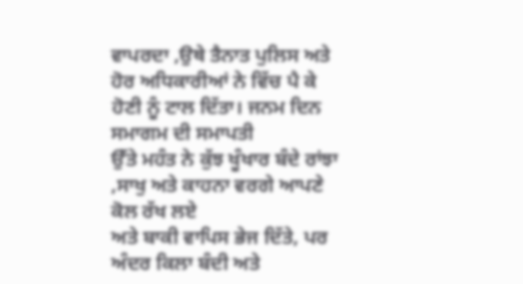ਵਾਪਰਦਾ ,ਉਥੇ ਤੈਨਾਤ ਪੁਲਿਸ ਅਤੇ
ਹੋਰ ਅਧਿਕਾਰੀਆਂ ਨੇ ਵਿੱਚ ਪੈ ਕੇ ਹੋਣੀ ਨੂੰ ਟਾਲ ਦਿੱਤਾ। ਜਨਮ ਦਿਨ ਸਮਾਗਮ ਦੀ ਸਮਾਪਤੀ
ਉੱਤੇ ਮਹੰਤ ਨੇ ਕੁੱਝ ਖੂੰਖਾਰ ਬੰਦੇ ਰਾਂਝਾ ,ਸਾਖੁ ਅਤੇ ਕਾਹਨਾ ਵਰਗੇ ਆਪਣੇ ਕੋਲ ਰੱਖ ਲਏ
ਅਤੇ ਬਾਕੀ ਵਾਪਿਸ ਭੇਜ ਦਿੱਤੇ, ਪਰ ਅੰਦਰ ਕਿਲਾ ਬੰਦੀ ਅਤੇ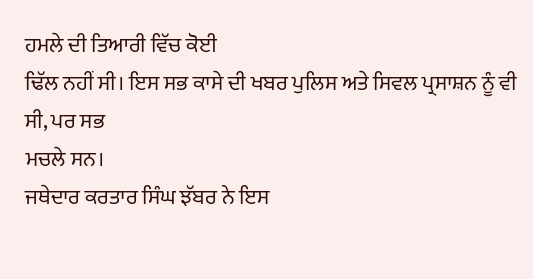ਹਮਲੇ ਦੀ ਤਿਆਰੀ ਵਿੱਚ ਕੋਈ
ਢਿੱਲ ਨਹੀਂ ਸੀ। ਇਸ ਸਭ ਕਾਸੇ ਦੀ ਖਬਰ ਪੁਲਿਸ ਅਤੇ ਸਿਵਲ ਪ੍ਰਸਾਸ਼ਨ ਨੂੰ ਵੀ ਸੀ, ਪਰ ਸਭ
ਮਚਲੇ ਸਨ।
ਜਥੇਦਾਰ ਕਰਤਾਰ ਸਿੰਘ ਝੱਬਰ ਨੇ ਇਸ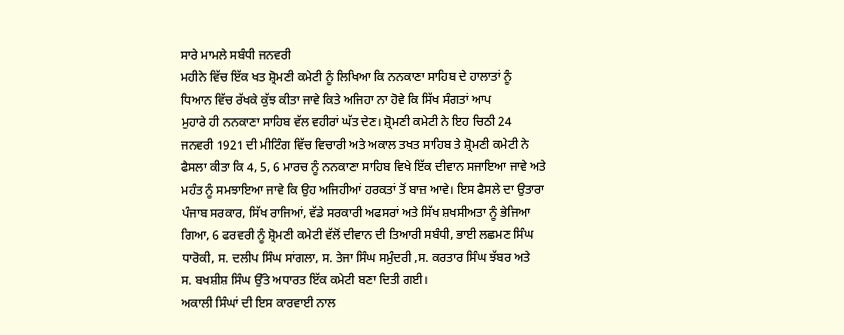ਸਾਰੇ ਮਾਮਲੇ ਸਬੰਧੀ ਜਨਵਰੀ
ਮਹੀਨੇ ਵਿੱਚ ਇੱਕ ਖਤ ਸ਼੍ਰੋਮਣੀ ਕਮੇਟੀ ਨੂੰ ਲਿਖਿਆ ਕਿ ਨਨਕਾਣਾ ਸਾਹਿਬ ਦੇ ਹਾਲਾਤਾਂ ਨੂੰ
ਧਿਆਨ ਵਿੱਚ ਰੱਖਕੇ ਕੁੱਝ ਕੀਤਾ ਜਾਵੇ ਕਿਤੇ ਅਜਿਹਾ ਨਾ ਹੋਵੇ ਕਿ ਸਿੱਖ ਸੰਗਤਾਂ ਆਪ
ਮੁਹਾਰੇ ਹੀ ਨਨਕਾਣਾ ਸਾਹਿਬ ਵੱਲ ਵਹੀਰਾਂ ਘੱਤ ਦੇਣ। ਸ਼੍ਰੋਮਣੀ ਕਮੇਟੀ ਨੇ ਇਹ ਚਿਠੀ 24
ਜਨਵਰੀ 1921 ਦੀ ਮੀਟਿੰਗ ਵਿੱਚ ਵਿਚਾਰੀ ਅਤੇ ਅਕਾਲ ਤਖਤ ਸਾਹਿਬ ਤੇ ਸ਼੍ਰੋਮਣੀ ਕਮੇਟੀ ਨੇ
ਫੈਸਲਾ ਕੀਤਾ ਕਿ 4, 5, 6 ਮਾਰਚ ਨੂੰ ਨਨਕਾਣਾ ਸਾਹਿਬ ਵਿਖੇ ਇੱਕ ਦੀਵਾਨ ਸਜਾਇਆ ਜਾਵੇ ਅਤੇ
ਮਹੰਤ ਨੂੰ ਸਮਝਾਇਆ ਜਾਵੇ ਕਿ ਉਹ ਅਜਿਹੀਆਂ ਹਰਕਤਾਂ ਤੋਂ ਬਾਜ਼ ਆਵੇ। ਇਸ ਫੈਸਲੇ ਦਾ ਉਤਾਰਾ
ਪੰਜਾਬ ਸਰਕਾਰ, ਸਿੱਖ ਰਾਜਿਆਂ, ਵੱਡੇ ਸਰਕਾਰੀ ਅਫਸਰਾਂ ਅਤੇ ਸਿੱਖ ਸ਼ਖਸੀਅਤਾ ਨੂੰ ਭੇਜਿਆ
ਗਿਆ, 6 ਫਰਵਰੀ ਨੂੰ ਸ਼੍ਰੋਮਣੀ ਕਮੇਟੀ ਵੱਲੋਂ ਦੀਵਾਨ ਦੀ ਤਿਆਰੀ ਸਬੰਧੀ, ਭਾਈ ਲਛਮਣ ਸਿੰਘ
ਧਾਰੋਕੀ, ਸ. ਦਲੀਪ ਸਿੰਘ ਸਾਂਗਲਾ, ਸ. ਤੇਜਾ ਸਿੰਘ ਸਮੁੰਦਰੀ ,ਸ. ਕਰਤਾਰ ਸਿੰਘ ਝੱਬਰ ਅਤੇ
ਸ. ਬਖਸ਼ੀਸ਼ ਸਿੰਘ ਉੱਤੇ ਅਧਾਰਤ ਇੱਕ ਕਮੇਟੀ ਬਣਾ ਦਿਤੀ ਗਈ।
ਅਕਾਲੀ ਸਿੰਘਾਂ ਦੀ ਇਸ ਕਾਰਵਾਈ ਨਾਲ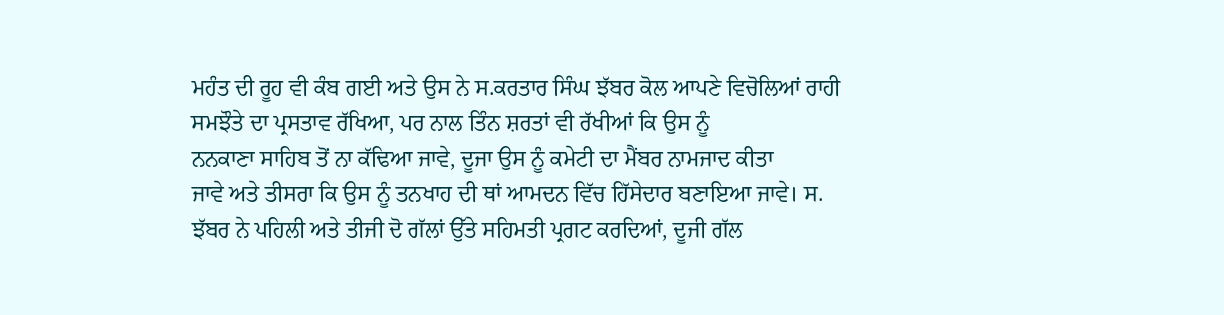ਮਹੰਤ ਦੀ ਰੂਹ ਵੀ ਕੰਬ ਗਈ ਅਤੇ ਉਸ ਨੇ ਸ.ਕਰਤਾਰ ਸਿੰਘ ਝੱਬਰ ਕੋਲ ਆਪਣੇ ਵਿਚੋਲਿਆਂ ਰਾਹੀ
ਸਮਝੌਤੇ ਦਾ ਪ੍ਰਸਤਾਵ ਰੱਖਿਆ, ਪਰ ਨਾਲ ਤਿੰਨ ਸ਼ਰਤਾਂ ਵੀ ਰੱਖੀਆਂ ਕਿ ਉਸ ਨੂੰ
ਨਨਕਾਣਾ ਸਾਹਿਬ ਤੋਂ ਨਾ ਕੱਢਿਆ ਜਾਵੇ, ਦੂਜਾ ਉਸ ਨੂੰ ਕਮੇਟੀ ਦਾ ਮੈਂਬਰ ਨਾਮਜਾਦ ਕੀਤਾ
ਜਾਵੇ ਅਤੇ ਤੀਸਰਾ ਕਿ ਉਸ ਨੂੰ ਤਨਖਾਹ ਦੀ ਥਾਂ ਆਮਦਨ ਵਿੱਚ ਹਿੱਸੇਦਾਰ ਬਣਾਇਆ ਜਾਵੇ। ਸ.
ਝੱਬਰ ਨੇ ਪਹਿਲੀ ਅਤੇ ਤੀਜੀ ਦੋ ਗੱਲਾਂ ਉੱਤੇ ਸਹਿਮਤੀ ਪ੍ਰਗਟ ਕਰਦਿਆਂ, ਦੂਜੀ ਗੱਲ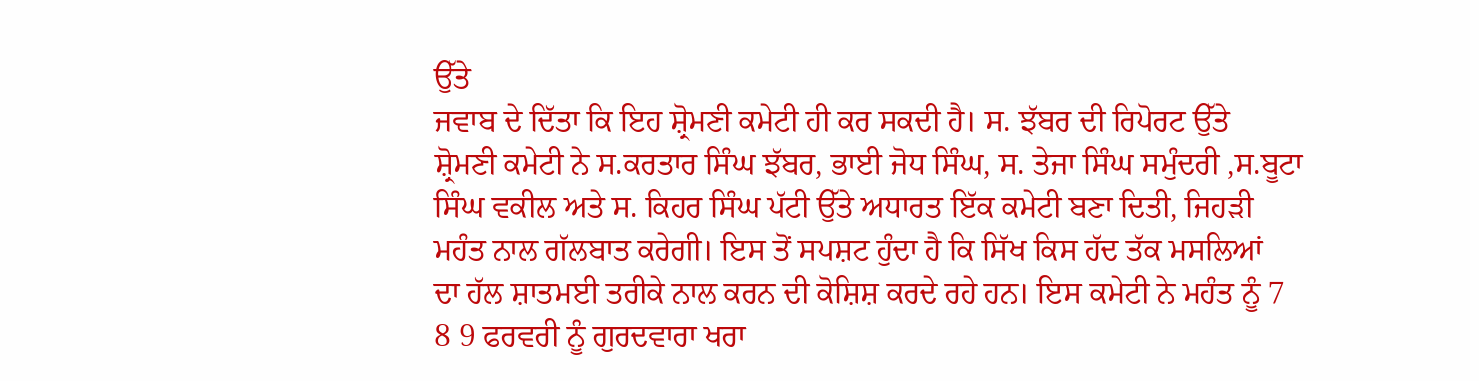ਉੱਤੇ
ਜਵਾਬ ਦੇ ਦਿੱਤਾ ਕਿ ਇਹ ਸ਼੍ਰੋਮਣੀ ਕਮੇਟੀ ਹੀ ਕਰ ਸਕਦੀ ਹੈ। ਸ. ਝੱਬਰ ਦੀ ਰਿਪੋਰਟ ਉੱਤੇ
ਸ਼੍ਰੋਮਣੀ ਕਮੇਟੀ ਨੇ ਸ.ਕਰਤਾਰ ਸਿੰਘ ਝੱਬਰ, ਭਾਈ ਜੋਧ ਸਿੰਘ, ਸ. ਤੇਜਾ ਸਿੰਘ ਸਮੁੰਦਰੀ ,ਸ.ਬੂਟਾ
ਸਿੰਘ ਵਕੀਲ ਅਤੇ ਸ. ਕਿਹਰ ਸਿੰਘ ਪੱਟੀ ਉੱਤੇ ਅਧਾਰਤ ਇੱਕ ਕਮੇਟੀ ਬਣਾ ਦਿਤੀ, ਜਿਹੜੀ
ਮਹੰਤ ਨਾਲ ਗੱਲਬਾਤ ਕਰੇਗੀ। ਇਸ ਤੋਂ ਸਪਸ਼ਟ ਹੁੰਦਾ ਹੈ ਕਿ ਸਿੱਖ ਕਿਸ ਹੱਦ ਤੱਕ ਮਸਲਿਆਂ
ਦਾ ਹੱਲ ਸ਼ਾਤਮਈ ਤਰੀਕੇ ਨਾਲ ਕਰਨ ਦੀ ਕੋਸ਼ਿਸ਼ ਕਰਦੇ ਰਹੇ ਹਨ। ਇਸ ਕਮੇਟੀ ਨੇ ਮਹੰਤ ਨੂੰ 7
8 9 ਫਰਵਰੀ ਨੂੰ ਗੁਰਦਵਾਰਾ ਖਰਾ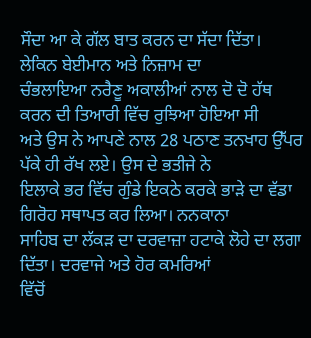ਸੌਦਾ ਆ ਕੇ ਗੱਲ ਬਾਤ ਕਰਨ ਦਾ ਸੱਦਾ ਦਿੱਤਾ।
ਲੇਕਿਨ ਬੇਈਮਾਨ ਅਤੇ ਨਿਜ਼ਾਮ ਦਾ
ਚੰਭਲਾਇਆ ਨਰੈਣੂ ਅਕਾਲੀਆਂ ਨਾਲ ਦੋ ਦੋ ਹੱਥ ਕਰਨ ਦੀ ਤਿਆਰੀ ਵਿੱਚ ਰੁਝਿਆ ਹੋਇਆ ਸੀ
ਅਤੇ ਉਸ ਨੇ ਆਪਣੇ ਨਾਲ 28 ਪਠਾਣ ਤਨਖਾਹ ਉੱਪਰ ਪੱਕੇ ਹੀ ਰੱਖ ਲਏ। ਉਸ ਦੇ ਭਤੀਜੇ ਨੇ
ਇਲਾਕੇ ਭਰ ਵਿੱਚ ਗੁੰਡੇ ਇਕਠੇ ਕਰਕੇ ਭਾੜੇ ਦਾ ਵੱਡਾ ਗਿਰੋਹ ਸਥਾਪਤ ਕਰ ਲਿਆ। ਨਨਕਾਨਾ
ਸਾਹਿਬ ਦਾ ਲੱਕੜ ਦਾ ਦਰਵਾਜ਼ਾ ਹਟਾਕੇ ਲੋਹੇ ਦਾ ਲਗਾ ਦਿੱਤਾ। ਦਰਵਾਜੇ ਅਤੇ ਹੋਰ ਕਮਰਿਆਂ
ਵਿੱਚੋਂ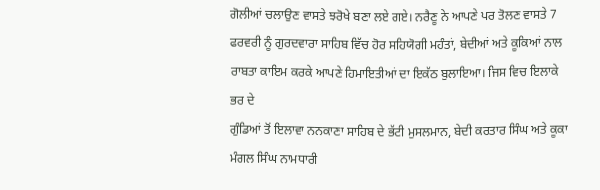ਗੋਲੀਆਂ ਚਲਾਉਣ ਵਾਸਤੇ ਝਰੋਖੇ ਬਣਾ ਲਏ ਗਏ। ਨਰੈਣੂ ਨੇ ਆਪਣੇ ਪਰ ਤੋਲਣ ਵਾਸਤੇ 7
ਫਰਵਰੀ ਨੂੰ ਗੁਰਦਵਾਰਾ ਸਾਹਿਬ ਵਿੱਚ ਹੋਰ ਸਹਿਯੋਗੀ ਮਹੰਤਾਂ, ਬੇਦੀਆਂ ਅਤੇ ਕੂਕਿਆਂ ਨਾਲ
ਰਾਬਤਾ ਕਾਇਮ ਕਰਕੇ ਆਪਣੇ ਹਿਮਾਇਤੀਆਂ ਦਾ ਇਕੱਠ ਬੁਲਾਇਆ। ਜਿਸ ਵਿਚ ਇਲਾਕੇ ਭਰ ਦੇ
ਗੁੰਡਿਆਂ ਤੋਂ ਇਲਾਵਾ ਨਨਕਾਣਾ ਸਾਹਿਬ ਦੇ ਭੱਟੀ ਮੁਸਲਮਾਨ, ਬੇਦੀ ਕਰਤਾਰ ਸਿੰਘ ਅਤੇ ਕੂਕਾ
ਮੰਗਲ ਸਿੰਘ ਨਾਮਧਾਰੀ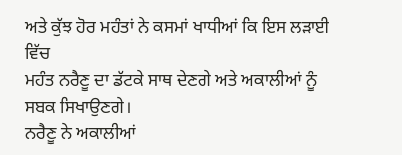ਅਤੇ ਕੁੱਝ ਹੋਰ ਮਹੰਤਾਂ ਨੇ ਕਸਮਾਂ ਖਾਧੀਆਂ ਕਿ ਇਸ ਲੜਾਈ ਵਿੱਚ
ਮਹੰਤ ਨਰੈਣੂ ਦਾ ਡੱਟਕੇ ਸਾਥ ਦੇਣਗੇ ਅਤੇ ਅਕਾਲੀਆਂ ਨੂੰ ਸਬਕ ਸਿਖਾਉਣਗੇ।
ਨਰੈਣੂ ਨੇ ਅਕਾਲੀਆਂ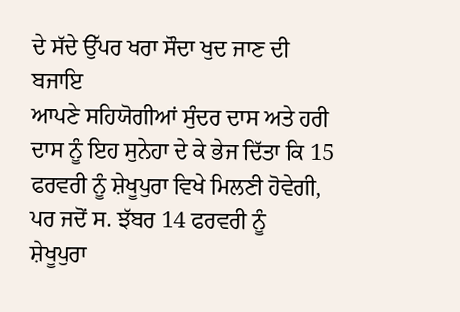ਦੇ ਸੱਦੇ ਉੱਪਰ ਖਰਾ ਸੌਦਾ ਖੁਦ ਜਾਣ ਦੀ ਬਜਾਇ
ਆਪਣੇ ਸਹਿਯੋਗੀਆਂ ਸੁੰਦਰ ਦਾਸ ਅਤੇ ਹਰੀ ਦਾਸ ਨੂੰ ਇਹ ਸੁਨੇਹਾ ਦੇ ਕੇ ਭੇਜ ਦਿੱਤਾ ਕਿ 15
ਫਰਵਰੀ ਨੂੰ ਸ਼ੇਖੂਪੁਰਾ ਵਿਖੇ ਮਿਲਣੀ ਹੋਵੇਗੀ, ਪਰ ਜਦੋਂ ਸ. ਝੱਬਰ 14 ਫਰਵਰੀ ਨੂੰ
ਸ਼ੇਖੂਪੁਰਾ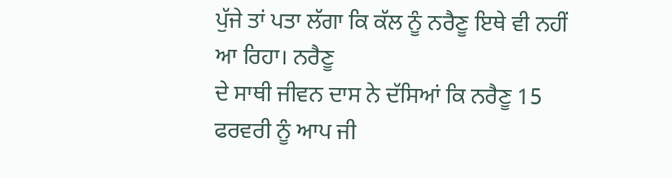ਪੁੱਜੇ ਤਾਂ ਪਤਾ ਲੱਗਾ ਕਿ ਕੱਲ ਨੂੰ ਨਰੈਣੂ ਇਥੇ ਵੀ ਨਹੀਂ ਆ ਰਿਹਾ। ਨਰੈਣੂ
ਦੇ ਸਾਥੀ ਜੀਵਨ ਦਾਸ ਨੇ ਦੱਸਿਆਂ ਕਿ ਨਰੈਣੂ 15 ਫਰਵਰੀ ਨੂੰ ਆਪ ਜੀ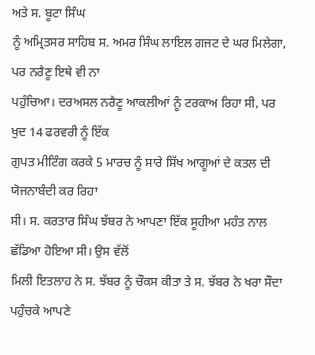ਅਤੇ ਸ. ਬੂਟਾ ਸਿੰਘ
ਨੂੰ ਅਮ੍ਰਿਤਸਰ ਸਾਹਿਬ ਸ. ਅਮਰ ਸਿੰਘ ਲਾਇਲ ਗਜਟ ਦੇ ਘਰ ਮਿਲੇਗਾ, ਪਰ ਨਰੈਣੂ ਇਥੇ ਵੀ ਨਾ
ਪਹੁੰਚਿਆ। ਦਰਅਸਲ ਨਰੈਣੂ ਆਕਲੀਆਂ ਨੂੰ ਟਰਕਾਅ ਰਿਹਾ ਸੀ, ਪਰ ਖੁਦ 14 ਫਰਵਰੀ ਨੂੰ ਇੱਕ
ਗੁਪਤ ਮੀਟਿੰਗ ਕਰਕੇ 5 ਮਾਰਚ ਨੂੰ ਸਾਰੇ ਸਿੱਖ ਆਗੂਆਂ ਦੇ ਕਤਲ ਦੀ ਯੋਜਨਾਬੰਦੀ ਕਰ ਰਿਹਾ
ਸੀ। ਸ. ਕਰਤਾਰ ਸਿੰਘ ਝੱਬਰ ਨੇ ਆਪਣਾ ਇੱਕ ਸੂਹੀਆ ਮਹੰਤ ਨਾਲ ਛੱਡਿਆ ਹੋਇਆ ਸੀ। ਉਸ ਵੱਲੋਂ
ਮਿਲੀ ਇਤਲਾਹ ਨੇ ਸ. ਝੱਬਰ ਨੂੰ ਚੌਕਸ ਕੀਤਾ ਤੇ ਸ. ਝੱਬਰ ਨੇ ਖਰਾ ਸੌਦਾ ਪਹੁੰਚਕੇ ਆਪਣੇ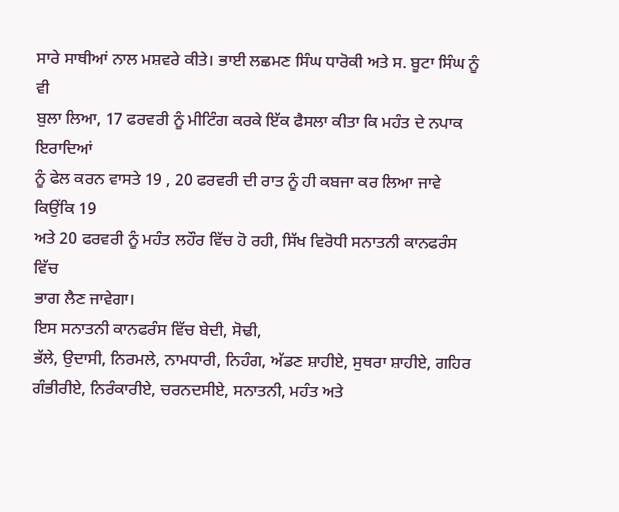ਸਾਰੇ ਸਾਥੀਆਂ ਨਾਲ ਮਸ਼ਵਰੇ ਕੀਤੇ। ਭਾਈ ਲਛਮਣ ਸਿੰਘ ਧਾਰੋਕੀ ਅਤੇ ਸ. ਬੂਟਾ ਸਿੰਘ ਨੂੰ ਵੀ
ਬੁਲਾ ਲਿਆ, 17 ਫਰਵਰੀ ਨੂੰ ਮੀਟਿੰਗ ਕਰਕੇ ਇੱਕ ਫੈਸਲਾ ਕੀਤਾ ਕਿ ਮਹੰਤ ਦੇ ਨਪਾਕ ਇਰਾਦਿਆਂ
ਨੂੰ ਫੇਲ ਕਰਨ ਵਾਸਤੇ 19 , 20 ਫਰਵਰੀ ਦੀ ਰਾਤ ਨੂੰ ਹੀ ਕਬਜਾ ਕਰ ਲਿਆ ਜਾਵੇ ਕਿਉਂਕਿ 19
ਅਤੇ 20 ਫਰਵਰੀ ਨੂੰ ਮਹੰਤ ਲਹੌਰ ਵਿੱਚ ਹੋ ਰਹੀ, ਸਿੱਖ ਵਿਰੋਧੀ ਸਨਾਤਨੀ ਕਾਨਫਰੰਸ ਵਿੱਚ
ਭਾਗ ਲੈਣ ਜਾਵੇਗਾ।
ਇਸ ਸਨਾਤਨੀ ਕਾਨਫਰੰਸ ਵਿੱਚ ਬੇਦੀ, ਸੋਢੀ,
ਭੱਲੇ, ਉਦਾਸੀ, ਨਿਰਮਲੇ, ਨਾਮਧਾਰੀ, ਨਿਹੰਗ, ਅੱਡਣ ਸ਼ਾਹੀਏ, ਸੁਥਰਾ ਸ਼ਾਹੀਏ, ਗਹਿਰ
ਗੰਭੀਰੀਏ, ਨਿਰੰਕਾਰੀਏ, ਚਰਨਦਸੀਏ, ਸਨਾਤਨੀ, ਮਹੰਤ ਅਤੇ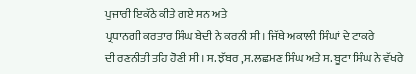ਪੁਜਾਰੀ ਇਕੱਠੇ ਕੀਤੇ ਗਏ ਸਨ ਅਤੇ
ਪ੍ਰਧਾਨਗੀ ਕਰਤਾਰ ਸਿੰਘ ਬੇਦੀ ਨੇ ਕਰਨੀ ਸੀ। ਜਿੱਥੇ ਅਕਾਲੀ ਸਿੰਘਾਂ ਦੇ ਟਾਕਰੇ
ਦੀ ਰਣਨੀਤੀ ਤਹਿ ਹੋਣੀ ਸੀ। ਸ. ਝੱਬਰ ,ਸ.ਲਛਮਣ ਸਿੰਘ ਅਤੇ ਸ. ਬੂਟਾ ਸਿੰਘ ਨੇ ਵੱਖਰੇ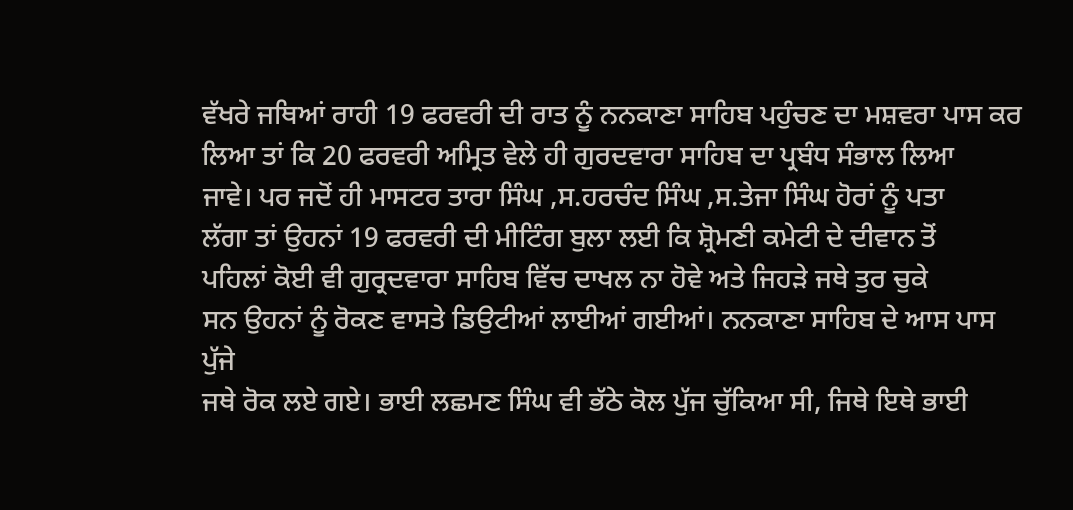ਵੱਖਰੇ ਜਥਿਆਂ ਰਾਹੀ 19 ਫਰਵਰੀ ਦੀ ਰਾਤ ਨੂੰ ਨਨਕਾਣਾ ਸਾਹਿਬ ਪਹੁੰਚਣ ਦਾ ਮਸ਼ਵਰਾ ਪਾਸ ਕਰ
ਲਿਆ ਤਾਂ ਕਿ 20 ਫਰਵਰੀ ਅਮ੍ਰਿਤ ਵੇਲੇ ਹੀ ਗੁਰਦਵਾਰਾ ਸਾਹਿਬ ਦਾ ਪ੍ਰਬੰਧ ਸੰਭਾਲ ਲਿਆ
ਜਾਵੇ। ਪਰ ਜਦੋਂ ਹੀ ਮਾਸਟਰ ਤਾਰਾ ਸਿੰਘ ,ਸ.ਹਰਚੰਦ ਸਿੰਘ ,ਸ.ਤੇਜਾ ਸਿੰਘ ਹੋਰਾਂ ਨੂੰ ਪਤਾ
ਲੱਗਾ ਤਾਂ ਉਹਨਾਂ 19 ਫਰਵਰੀ ਦੀ ਮੀਟਿੰਗ ਬੁਲਾ ਲਈ ਕਿ ਸ਼੍ਰੋਮਣੀ ਕਮੇਟੀ ਦੇ ਦੀਵਾਨ ਤੋਂ
ਪਹਿਲਾਂ ਕੋਈ ਵੀ ਗੁਰ੍ਰਦਵਾਰਾ ਸਾਹਿਬ ਵਿੱਚ ਦਾਖਲ ਨਾ ਹੋਵੇ ਅਤੇ ਜਿਹੜੇ ਜਥੇ ਤੁਰ ਚੁਕੇ
ਸਨ ਉਹਨਾਂ ਨੂੰ ਰੋਕਣ ਵਾਸਤੇ ਡਿਉਟੀਆਂ ਲਾਈਆਂ ਗਈਆਂ। ਨਨਕਾਣਾ ਸਾਹਿਬ ਦੇ ਆਸ ਪਾਸ ਪੁੱਜੇ
ਜਥੇ ਰੋਕ ਲਏ ਗਏ। ਭਾਈ ਲਛਮਣ ਸਿੰਘ ਵੀ ਭੱਠੇ ਕੋਲ ਪੁੱਜ ਚੁੱਕਿਆ ਸੀ, ਜਿਥੇ ਇਥੇ ਭਾਈ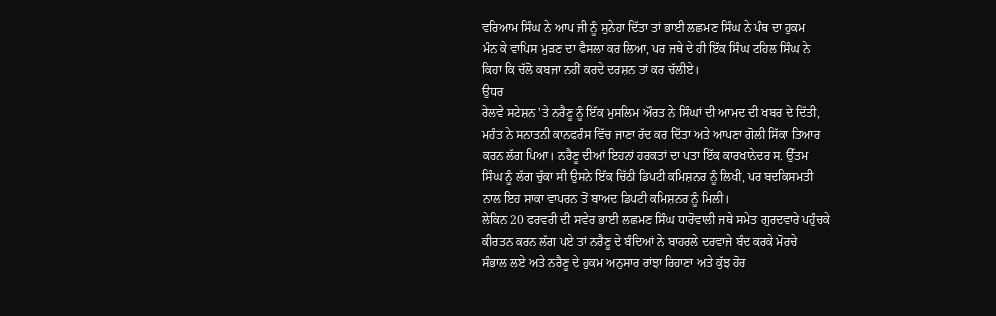ਵਰਿਆਮ ਸਿੰਘ ਨੇ ਆਪ ਜੀ ਨੂੰ ਸੁਨੇਹਾ ਦਿੱਤਾ ਤਾਂ ਭਾਈ ਲਛਮਣ ਸਿੰਘ ਨੇ ਪੰਥ ਦਾ ਹੁਕਮ
ਮੰਨ ਕੇ ਵਾਪਿਸ ਮੁੜਣ ਦਾ ਫੈਸਲਾ ਕਰ ਲਿਆ, ਪਰ ਜਥੇ ਦੇ ਹੀ ਇੱਕ ਸਿੰਘ ਟਹਿਲ ਸਿੰਘ ਨੇ
ਕਿਹਾ ਕਿ ਚੱਲੋ ਕਬਜਾ ਨਹੀਂ ਕਰਦੇ ਦਰਸ਼ਨ ਤਾਂ ਕਰ ਚੱਲੀਏ।
ਉਧਰ
ਰੇਲਵੇ ਸਟੇਸ਼ਨ 'ਤੇ ਨਰੈਣੂ ਨੂੰ ਇੱਕ ਮੁਸਲਿਮ ਔਰਤ ਨੇ ਸਿੰਘਾਂ ਦੀ ਆਮਦ ਦੀ ਖਬਰ ਦੇ ਦਿੱਤੀ,
ਮਹੰਤ ਨੇ ਸਨਾਤਨੀ ਕਾਨਫਰੰਸ ਵਿੱਚ ਜਾਣਾ ਰੱਦ ਕਰ ਦਿੱਤਾ ਅਤੇ ਆਪਣਾ ਗੋਲੀ ਸਿੱਕਾ ਤਿਆਰ
ਕਰਨ ਲੱਗ ਪਿਆ। ਨਰੈਣੂ ਦੀਆਂ ਇਹਨਾਂ ਹਰਕਤਾਂ ਦਾ ਪਤਾ ਇੱਕ ਕਾਰਖਾਨੇਦਰ ਸ. ਉੱਤਮ
ਸਿੰਘ ਨੂੰ ਲੱਗ ਚੁੱਕਾ ਸੀ ਉਸਨੇ ਇੱਕ ਚਿੱਠੀ ਡਿਪਟੀ ਕਮਿਸ਼ਨਰ ਨੂੰ ਲਿਖੀ, ਪਰ ਬਦਕਿਸਮਤੀ
ਨਾਲ ਇਹ ਸਾਕਾ ਵਾਪਰਨ ਤੋਂ ਬਾਅਦ ਡਿਪਟੀ ਕਮਿਸ਼ਨਰ ਨੂੰ ਮਿਲੀ।
ਲੇਕਿਨ 20 ਫਰਵਰੀ ਦੀ ਸਵੇਰ ਭਾਈ ਲਛਮਣ ਸਿੰਘ ਧਾਰੋਵਾਲੀ ਜਥੇ ਸਮੇਤ ਗੁਰਦਵਾਰੇ ਪਹੁੰਚਕੇ
ਕੀਰਤਨ ਕਰਨ ਲੱਗ ਪਏ ਤਾਂ ਨਰੈਣੂ ਦੇ ਬੰਦਿਆਂ ਨੇ ਬਾਹਰਲੇ ਦਰਵਾਜੇ ਬੰਦ ਕਰਕੇ ਮੋਰਚੇ
ਸੰਭਾਲ ਲਏ ਅਤੇ ਨਰੈਣੂ ਦੇ ਹੁਕਮ ਅਨੁਸਾਰ ਰਾਂਝਾ ਰਿਹਾਣਾ ਅਤੇ ਕੁੱਝ ਹੋਰ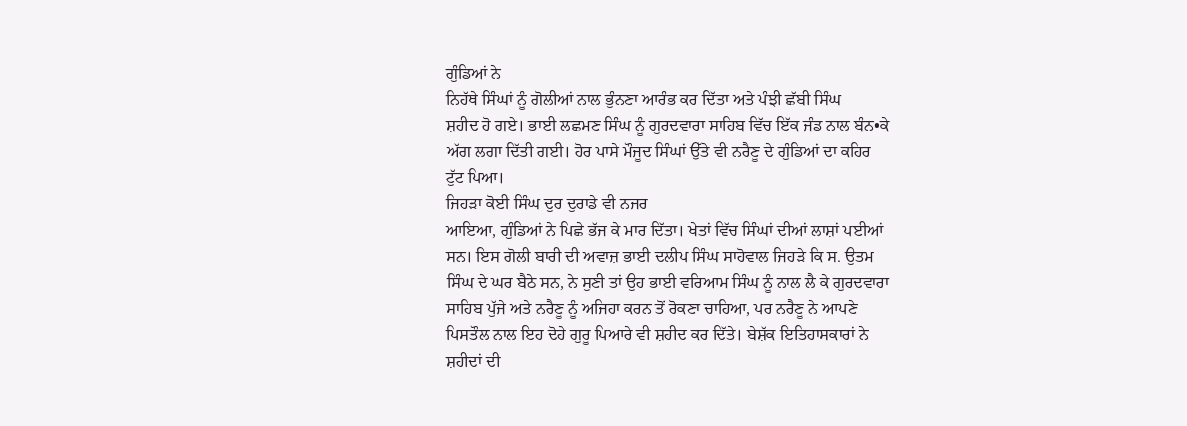ਗੁੰਡਿਆਂ ਨੇ
ਨਿਹੱਥੇ ਸਿੰਘਾਂ ਨੂੰ ਗੋਲੀਆਂ ਨਾਲ ਭੁੰਨਣਾ ਆਰੰਭ ਕਰ ਦਿੱਤਾ ਅਤੇ ਪੰਝੀ ਛੱਬੀ ਸਿੰਘ
ਸ਼ਹੀਦ ਹੋ ਗਏ। ਭਾਈ ਲਛਮਣ ਸਿੰਘ ਨੂੰ ਗੁਰਦਵਾਰਾ ਸਾਹਿਬ ਵਿੱਚ ਇੱਕ ਜੰਡ ਨਾਲ ਬੰਨ•ਕੇ
ਅੱਗ ਲਗਾ ਦਿੱਤੀ ਗਈ। ਹੋਰ ਪਾਸੇ ਮੌਜੂਦ ਸਿੰਘਾਂ ਉੱਤੇ ਵੀ ਨਰੈਣੂ ਦੇ ਗੁੰਡਿਆਂ ਦਾ ਕਹਿਰ
ਟੁੱਟ ਪਿਆ।
ਜਿਹੜਾ ਕੋਈ ਸਿੰਘ ਦੁਰ ਦੁਰਾਡੇ ਵੀ ਨਜਰ
ਆਇਆ, ਗੁੰਡਿਆਂ ਨੇ ਪਿਛੇ ਭੱਜ ਕੇ ਮਾਰ ਦਿੱਤਾ। ਖੇਤਾਂ ਵਿੱਚ ਸਿੰਘਾਂ ਦੀਆਂ ਲਾਸ਼ਾਂ ਪਈਆਂ
ਸਨ। ਇਸ ਗੋਲੀ ਬਾਰੀ ਦੀ ਅਵਾਜ਼ ਭਾਈ ਦਲੀਪ ਸਿੰਘ ਸਾਹੋਵਾਲ ਜਿਹੜੇ ਕਿ ਸ. ਉਤਮ
ਸਿੰਘ ਦੇ ਘਰ ਬੈਠੇ ਸਨ, ਨੇ ਸੁਣੀ ਤਾਂ ਉਹ ਭਾਈ ਵਰਿਆਮ ਸਿੰਘ ਨੂੰ ਨਾਲ ਲੈ ਕੇ ਗੁਰਦਵਾਰਾ
ਸਾਹਿਬ ਪੁੱਜੇ ਅਤੇ ਨਰੈਣੂ ਨੂੰ ਅਜਿਹਾ ਕਰਨ ਤੋਂ ਰੋਕਣਾ ਚਾਹਿਆ, ਪਰ ਨਰੈਣੂ ਨੇ ਆਪਣੇ
ਪਿਸਤੌਲ ਨਾਲ ਇਹ ਦੋਹੇ ਗੁਰੂ ਪਿਆਰੇ ਵੀ ਸ਼ਹੀਦ ਕਰ ਦਿੱਤੇ। ਬੇਸ਼ੱਕ ਇਤਿਹਾਸਕਾਰਾਂ ਨੇ
ਸ਼ਹੀਦਾਂ ਦੀ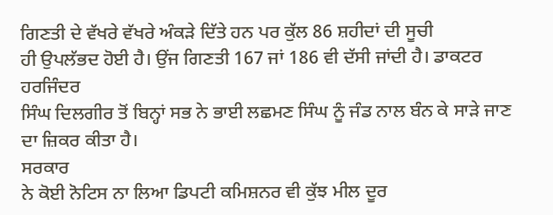ਗਿਣਤੀ ਦੇ ਵੱਖਰੇ ਵੱਖਰੇ ਅੰਕੜੇ ਦਿੱਤੇ ਹਨ ਪਰ ਕੁੱਲ 86 ਸ਼ਹੀਦਾਂ ਦੀ ਸੂਚੀ
ਹੀ ਉਪਲੱਭਦ ਹੋਈ ਹੈ। ਉਂਜ ਗਿਣਤੀ 167 ਜਾਂ 186 ਵੀ ਦੱਸੀ ਜਾਂਦੀ ਹੈ। ਡਾਕਟਰ ਹਰਜਿੰਦਰ
ਸਿੰਘ ਦਿਲਗੀਰ ਤੋਂ ਬਿਨ੍ਹਾਂ ਸਭ ਨੇ ਭਾਈ ਲਛਮਣ ਸਿੰਘ ਨੂੰ ਜੰਡ ਨਾਲ ਬੰਨ ਕੇ ਸਾੜੇ ਜਾਣ
ਦਾ ਜ਼ਿਕਰ ਕੀਤਾ ਹੈ।
ਸਰਕਾਰ
ਨੇ ਕੋਈ ਨੋਟਿਸ ਨਾ ਲਿਆ ਡਿਪਟੀ ਕਮਿਸ਼ਨਰ ਵੀ ਕੁੱਝ ਮੀਲ ਦੂਰ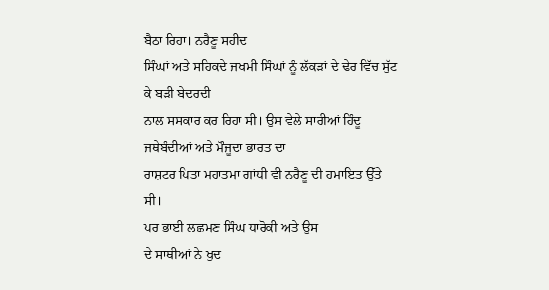ਬੈਠਾ ਰਿਹਾ। ਨਰੈਣੂ ਸਹੀਦ
ਸਿੰਘਾਂ ਅਤੇ ਸਹਿਕਦੇ ਜਖਮੀ ਸਿੰਘਾਂ ਨੂੰ ਲੱਕੜਾਂ ਦੇ ਢੇਰ ਵਿੱਚ ਸੁੱਟ ਕੇ ਬੜੀ ਬੇਦਰਦੀ
ਨਾਲ ਸਸਕਾਰ ਕਰ ਰਿਹਾ ਸੀ। ਉਸ ਵੇਲੇ ਸਾਰੀਆਂ ਹਿੰਦੂ ਜਥੇਬੰਦੀਆਂ ਅਤੇ ਮੌਜੂਦਾ ਭਾਰਤ ਦਾ
ਰਾਸ਼ਟਰ ਪਿਤਾ ਮਹਾਤਮਾ ਗਾਂਧੀ ਵੀ ਨਰੈਣੂ ਦੀ ਹਮਾਇਤ ਉੱਤੇ ਸੀ।
ਪਰ ਭਾਈ ਲਛਮਣ ਸਿੰਘ ਧਾਰੋਕੀ ਅਤੇ ਉਸ
ਦੇ ਸਾਥੀਆਂ ਨੇ ਖੁਦ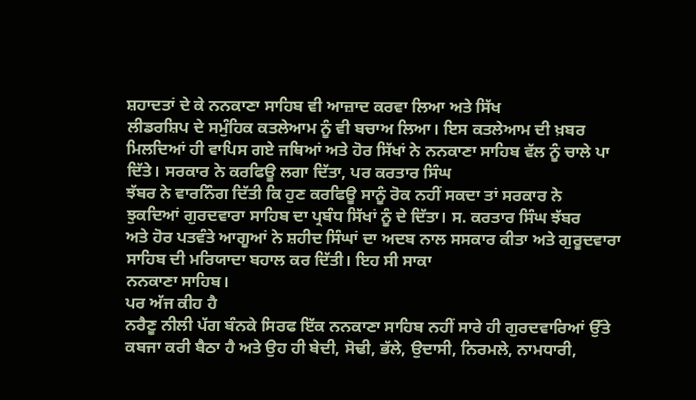ਸ਼ਹਾਦਤਾਂ ਦੇ ਕੇ ਨਨਕਾਣਾ ਸਾਹਿਬ ਵੀ ਆਜ਼ਾਦ ਕਰਵਾ ਲਿਆ ਅਤੇ ਸਿੱਖ
ਲੀਡਰਸ਼ਿਪ ਦੇ ਸਮੁੰਹਿਕ ਕਤਲੇਆਮ ਨੂੰ ਵੀ ਬਚਾਅ ਲਿਆ। ਇਸ ਕਤਲੇਆਮ ਦੀ ਖ਼ਬਰ
ਮਿਲਦਿਆਂ ਹੀ ਵਾਪਿਸ ਗਏ ਜਥਿਆਂ ਅਤੇ ਹੋਰ ਸਿੱਖਾਂ ਨੇ ਨਨਕਾਣਾ ਸਾਹਿਬ ਵੱਲ ਨੂੰ ਚਾਲੇ ਪਾ
ਦਿੱਤੇ। ਸਰਕਾਰ ਨੇ ਕਰਫਿਊ ਲਗਾ ਦਿੱਤਾ, ਪਰ ਕਰਤਾਰ ਸਿੰਘ
ਝੱਬਰ ਨੇ ਵਾਰਨਿੰਗ ਦਿੱਤੀ ਕਿ ਹੁਣ ਕਰਫਿਊ ਸਾਨੂੰ ਰੋਕ ਨਹੀਂ ਸਕਦਾ ਤਾਂ ਸਰਕਾਰ ਨੇ
ਝੁਕਦਿਆਂ ਗੁਰਦਵਾਰਾ ਸਾਹਿਬ ਦਾ ਪ੍ਰਬੰਧ ਸਿੱਖਾਂ ਨੂੰ ਦੇ ਦਿੱਤਾ। ਸ. ਕਰਤਾਰ ਸਿੰਘ ਝੱਬਰ
ਅਤੇ ਹੋਰ ਪਤਵੰਤੇ ਆਗੂਆਂ ਨੇ ਸ਼ਹੀਦ ਸਿੰਘਾਂ ਦਾ ਅਦਬ ਨਾਲ ਸਸਕਾਰ ਕੀਤਾ ਅਤੇ ਗੁਰੂਦਵਾਰਾ
ਸਾਹਿਬ ਦੀ ਮਰਿਯਾਦਾ ਬਹਾਲ ਕਰ ਦਿੱਤੀ। ਇਹ ਸੀ ਸਾਕਾ
ਨਨਕਾਣਾ ਸਾਹਿਬ।
ਪਰ ਅੱਜ ਕੀਹ ਹੈ
ਨਰੈਣੂ ਨੀਲੀ ਪੱਗ ਬੰਨਕੇ ਸਿਰਫ ਇੱਕ ਨਨਕਾਣਾ ਸਾਹਿਬ ਨਹੀਂ ਸਾਰੇ ਹੀ ਗੁਰਦਵਾਰਿਆਂ ਉੱਤੇ
ਕਬਜਾ ਕਰੀ ਬੈਠਾ ਹੈ ਅਤੇ ਉਹ ਹੀ ਬੇਦੀ, ਸੋਢੀ, ਭੱਲੇ, ਉਦਾਸੀ, ਨਿਰਮਲੇ, ਨਾਮਧਾਰੀ,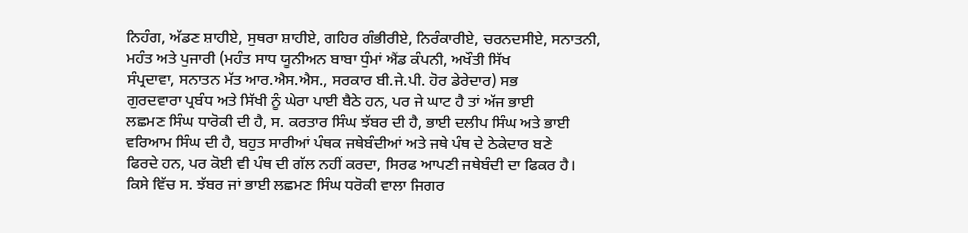ਨਿਹੰਗ, ਅੱਡਣ ਸ਼ਾਹੀਏ, ਸੁਥਰਾ ਸ਼ਾਹੀਏ, ਗਹਿਰ ਗੰਭੀਰੀਏ, ਨਿਰੰਕਾਰੀਏ, ਚਰਨਦਸੀਏ, ਸਨਾਤਨੀ,
ਮਹੰਤ ਅਤੇ ਪੁਜਾਰੀ (ਮਹੰਤ ਸਾਧ ਯੂਨੀਅਨ ਬਾਬਾ ਧੁੰਮਾਂ ਐਂਡ ਕੰਪਨੀ, ਅਖੌਤੀ ਸਿੱਖ
ਸੰਪ੍ਰਦਾਵਾ, ਸਨਾਤਨ ਮੱਤ ਆਰ.ਐਸ.ਐਸ., ਸਰਕਾਰ ਬੀ.ਜੇ.ਪੀ. ਹੋਰ ਡੇਰੇਦਾਰ) ਸਭ
ਗੁਰਦਵਾਰਾ ਪ੍ਰਬੰਧ ਅਤੇ ਸਿੱਖੀ ਨੂੰ ਘੇਰਾ ਪਾਈ ਬੈਠੇ ਹਨ, ਪਰ ਜੇ ਘਾਟ ਹੈ ਤਾਂ ਅੱਜ ਭਾਈ
ਲਛਮਣ ਸਿੰਘ ਧਾਰੋਕੀ ਦੀ ਹੈ, ਸ. ਕਰਤਾਰ ਸਿੰਘ ਝੱਬਰ ਦੀ ਹੈ, ਭਾਈ ਦਲੀਪ ਸਿੰਘ ਅਤੇ ਭਾਈ
ਵਰਿਆਮ ਸਿੰਘ ਦੀ ਹੈ, ਬਹੁਤ ਸਾਰੀਆਂ ਪੰਥਕ ਜਥੇਬੰਦੀਆਂ ਅਤੇ ਜਥੇ ਪੰਥ ਦੇ ਠੇਕੇਦਾਰ ਬਣੇ
ਫਿਰਦੇ ਹਨ, ਪਰ ਕੋਈ ਵੀ ਪੰਥ ਦੀ ਗੱਲ ਨਹੀਂ ਕਰਦਾ, ਸਿਰਫ ਆਪਣੀ ਜਥੇਬੰਦੀ ਦਾ ਫਿਕਰ ਹੈ।
ਕਿਸੇ ਵਿੱਚ ਸ. ਝੱਬਰ ਜਾਂ ਭਾਈ ਲਛਮਣ ਸਿੰਘ ਧਰੋਕੀ ਵਾਲਾ ਜਿਗਰ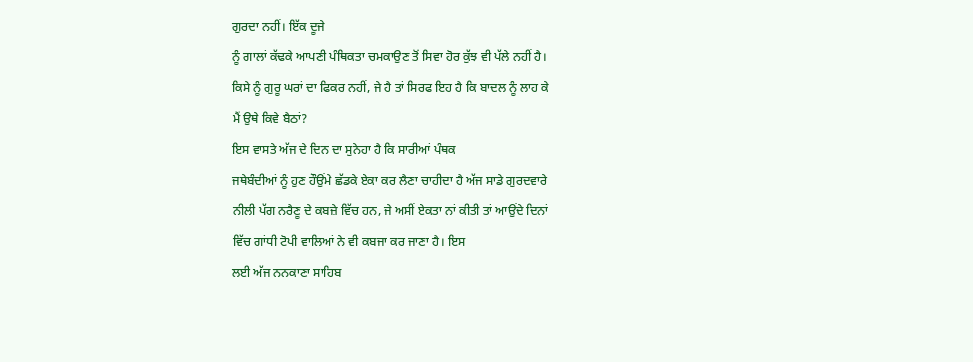ਗੁਰਦਾ ਨਹੀਂ। ਇੱਕ ਦੂਜੇ
ਨੂੰ ਗਾਲਾਂ ਕੱਢਕੇ ਆਪਣੀ ਪੰਥਿਕਤਾ ਚਮਕਾਉਣ ਤੋਂ ਸਿਵਾ ਹੋਰ ਕੁੱਝ ਵੀ ਪੱਲੇ ਨਹੀਂ ਹੈ।
ਕਿਸੇ ਨੂੰ ਗੁਰੂ ਘਰਾਂ ਦਾ ਫਿਕਰ ਨਹੀਂ, ਜੇ ਹੈ ਤਾਂ ਸਿਰਫ ਇਹ ਹੈ ਕਿ ਬਾਦਲ ਨੂੰ ਲਾਹ ਕੇ
ਮੈਂ ਉਥੇ ਕਿਵੇ ਬੈਠਾਂ?
ਇਸ ਵਾਸਤੇ ਅੱਜ ਦੇ ਦਿਨ ਦਾ ਸੁਨੇਹਾ ਹੈ ਕਿ ਸਾਰੀਆਂ ਪੰਥਕ
ਜਥੇਬੰਦੀਆਂ ਨੂੰ ਹੁਣ ਹੌਉਂਮੇ ਛੱਡਕੇ ਏਕਾ ਕਰ ਲੈਣਾ ਚਾਹੀਦਾ ਹੈ ਅੱਜ ਸਾਡੇ ਗੁਰਦਵਾਰੇ
ਨੀਲੀ ਪੱਗ ਨਰੈਣੂ ਦੇ ਕਬਜ਼ੇ ਵਿੱਚ ਹਨ, ਜੇ ਅਸੀਂ ਏਕਤਾ ਨਾਂ ਕੀਤੀ ਤਾਂ ਆਉਂਦੇ ਦਿਨਾਂ
ਵਿੱਚ ਗਾਂਧੀ ਟੋਪੀ ਵਾਲਿਆਂ ਨੇ ਵੀ ਕਬਜਾ ਕਰ ਜਾਣਾ ਹੈ। ਇਸ
ਲਈ ਅੱਜ ਨਨਕਾਣਾ ਸਾਹਿਬ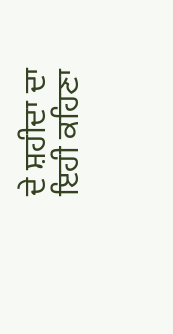ਦੇ ਸ਼ਹੀਦਾ ਦਾ ਇਹੀ ਕਹਿਣਾ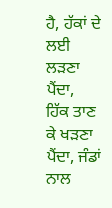ਹੈ, ਹੱਕਾਂ ਦੇ ਲਈ ਲੜਣਾ ਪੈਂਦਾ,
ਹਿੱਕ ਤਾਣ ਕੇ ਖੜਣਾ ਪੈਂਦਾ, ਜੰਡਾਂ ਨਾਲ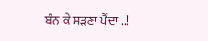ਬੰਨ ਕੇ ਸੜਣਾ ਪੈਂਦਾ ..!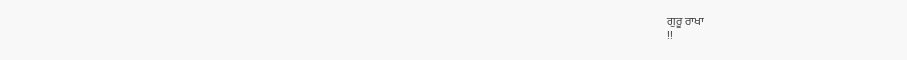ਗੁਰੂ ਰਾਖਾ
!!